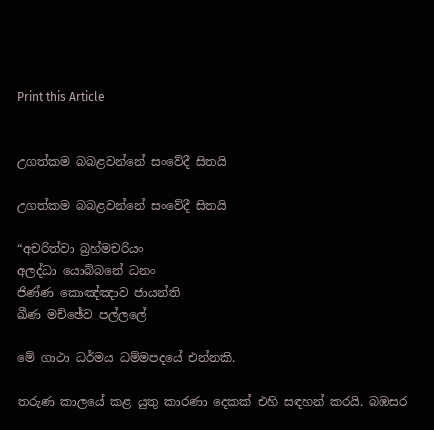Print this Article


උගත්කම බබළවන්නේ සංවේදී සිතයි

උගත්කම බබළවන්නේ සංවේදී සිතයි

“අචරිත්වා බ්‍රහ්මචරියං
අලද්ධා යොබ්බනේ ධනං
ජිණ්ණ කොඤ්ඤාව ජායන්ති
ඛීණ මච්ඡේව පල්ලලේ

මේ ගාථා ධර්මය ධම්මපදයේ එන්නකි.

තරුණ කාලයේ කළ යුතු කාරණා දෙකක් එහි සඳහන් කරයි. බඹසර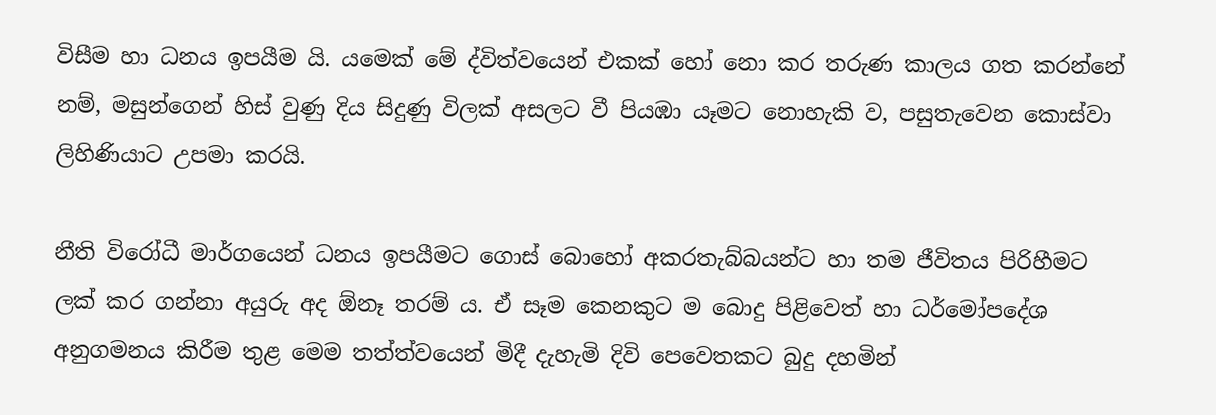විසීම හා ධනය ඉපයීම යි. යමෙක් මේ ද්විත්වයෙන් එකක් හෝ නො කර තරුණ කාලය ගත කරන්නේ නම්, මසුන්ගෙන් හිස් වුණු දිය සිදුණු විලක් අසලට වී පියඹා යෑමට නොහැකි ව, පසුතැවෙන කොස්වා ලිහිණියාට උපමා කරයි.

නීති විරෝධී මාර්ගයෙන් ධනය ඉපයීමට ගොස් බොහෝ අකරතැබ්බයන්ට හා තම ජීවිතය පිරිහීමට ලක් කර ගන්නා අයුරු අද ඕනෑ තරම් ය. ඒ සෑම කෙනකුට ම බොදු පිළිවෙත් හා ධර්මෝපදේශ අනුගමනය කිරීම තුළ මෙම තත්ත්වයෙන් මිදී දැහැමි දිවි පෙවෙතකට බුදු දහමින්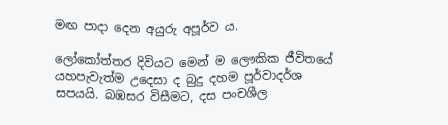මඟ පාදා දෙන අයුරු අපූර්ව ය.

ලෝකෝත්තර දිවියට මෙන් ම ලෞකික ජීවිතයේ යහපැවැත්ම උදෙසා ද බුදු දහම පූර්වාදර්ශ සපයයි. බඹසර විසීමට, දස පංචශීල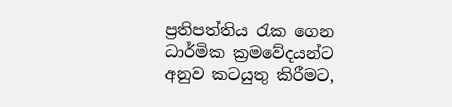ප්‍රතිපත්තිය රැක ගෙන ධාර්මික ක්‍රමවේදයන්ට අනුව කටයුතු කිරීමට,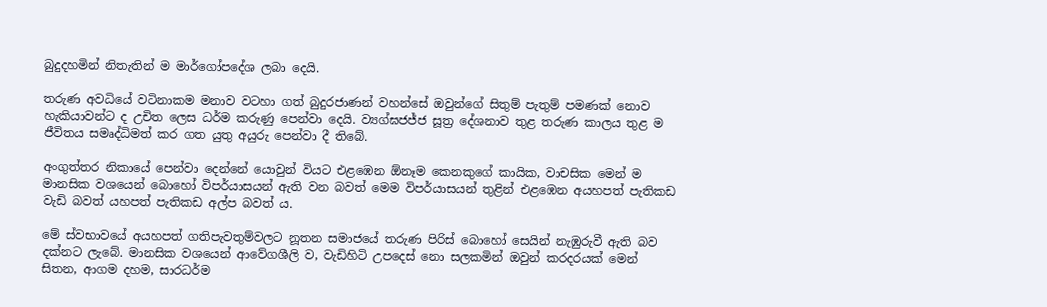බුදුදහමින් නිතැතින් ම මාර්ගෝපදේශ ලබා දෙයි.

තරුණ අවධියේ වටිනාකම මනාව වටහා ගත් බුදුරජාණන් වහන්සේ ඔවුන්ගේ සිතුම් පැතුම් පමණක් නොව හැකියාවන්ට ද උචිත ලෙස ධර්ම කරුණු පෙන්වා දෙයි. ව්‍යග්ඝජජ්ජ සූත්‍ර දේශනාව තුළ තරුණ කාලය තුළ ම ජීවිතය සමෘද්ධිමත් කර ගත යුතු අයුරු පෙන්වා දී තිබේ.

අංගුත්තර නිකායේ පෙන්වා දෙන්නේ යොවුන් වියට එළඹෙන ඕනෑම කෙනකුගේ කායික, වාචසික මෙන් ම මානසික වශයෙන් බොහෝ විපර්යාසයන් ඇති වන බවත් මෙම විපර්යාසයන් තුළින් එළඹෙන අයහපත් පැතිකඩ වැඩි බවත් යහපත් පැතිකඩ අල්ප බවත් ය.

මේ ස්වභාවයේ අයහපත් ගතිපැවතුම්වලට නූතන සමාජයේ තරුණ පිරිස් බොහෝ සෙයින් නැඹුරුවී ඇති බව දක්නට ලැබේ. මානසික වශයෙන් ආවේගශීලි ව, වැඩිහිටි උපදෙස් නො සලකමින් ඔවුන් කරදරයක් මෙන් සිතන, ආගම දහම, සාරධර්ම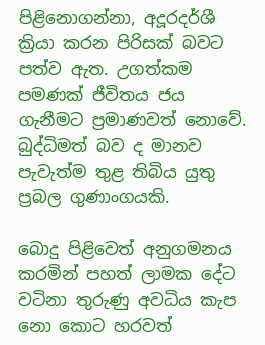පිළිනොගන්නා, අදූරදර්ශී ක්‍රියා කරන පිරිසක් බවට පත්ව ඇත. උගත්කම පමණක් ජීවිතය ජය ගැනීමට ප්‍රමාණවත් නොවේ. බුද්ධිමත් බව ද මානව පැවැත්ම තුළ තිබිය යුතු ප්‍රබල ගුණාංගයකි.

බොදු පිළිවෙත් අනුගමනය කරමින් පහත් ලාමක දේට වටිනා තුරුණු අවධිය කැප නො කොට හරවත්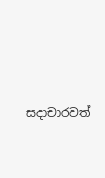සදාචාරවත්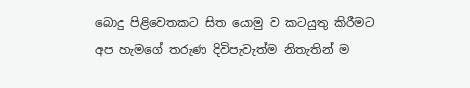බොදු පිළිවෙතකට සිත යොමු ව කටයුතු කිරීමට අප හැමගේ තරුණ දිවිපැවැත්ම නිතැතින් ම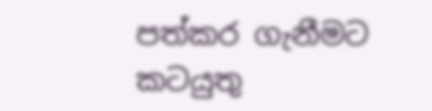පත්කර ගැනීමට කටයුතු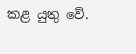කළ යුතු වේ.